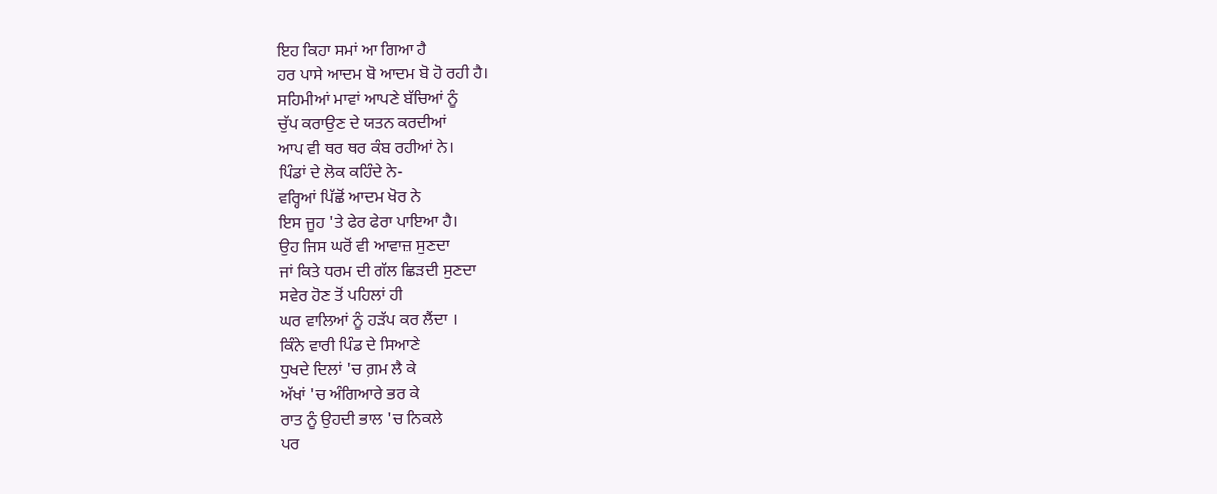ਇਹ ਕਿਹਾ ਸਮਾਂ ਆ ਗਿਆ ਹੈ
ਹਰ ਪਾਸੇ ਆਦਮ ਬੋ ਆਦਮ ਬੋ ਹੋ ਰਹੀ ਹੈ।
ਸਹਿਮੀਆਂ ਮਾਵਾਂ ਆਪਣੇ ਬੱਚਿਆਂ ਨੂੰ
ਚੁੱਪ ਕਰਾਉਣ ਦੇ ਯਤਨ ਕਰਦੀਆਂ
ਆਪ ਵੀ ਥਰ ਥਰ ਕੰਬ ਰਹੀਆਂ ਨੇ।
ਪਿੰਡਾਂ ਦੇ ਲੋਕ ਕਹਿੰਦੇ ਨੇ-
ਵਰ੍ਹਿਆਂ ਪਿੱਛੋਂ ਆਦਮ ਖੋਰ ਨੇ
ਇਸ ਜੂਹ 'ਤੇ ਫੇਰ ਫੇਰਾ ਪਾਇਆ ਹੈ।
ਉਹ ਜਿਸ ਘਰੋਂ ਵੀ ਆਵਾਜ਼ ਸੁਣਦਾ
ਜਾਂ ਕਿਤੇ ਧਰਮ ਦੀ ਗੱਲ ਛਿੜਦੀ ਸੁਣਦਾ
ਸਵੇਰ ਹੋਣ ਤੋਂ ਪਹਿਲਾਂ ਹੀ
ਘਰ ਵਾਲਿਆਂ ਨੂੰ ਹੜੱਪ ਕਰ ਲੈਂਦਾ ।
ਕਿੰਨੇ ਵਾਰੀ ਪਿੰਡ ਦੇ ਸਿਆਣੇ
ਧੁਖਦੇ ਦਿਲਾਂ 'ਚ ਗ਼ਮ ਲੈ ਕੇ
ਅੱਖਾਂ 'ਚ ਅੰਗਿਆਰੇ ਭਰ ਕੇ
ਰਾਤ ਨੂੰ ਉਹਦੀ ਭਾਲ 'ਚ ਨਿਕਲੇ
ਪਰ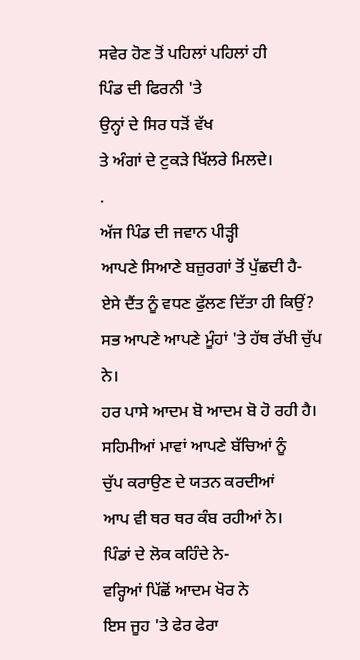ਸਵੇਰ ਹੋਣ ਤੋਂ ਪਹਿਲਾਂ ਪਹਿਲਾਂ ਹੀ
ਪਿੰਡ ਦੀ ਫਿਰਨੀ 'ਤੇ
ਉਨ੍ਹਾਂ ਦੇ ਸਿਰ ਧੜੋਂ ਵੱਖ
ਤੇ ਅੰਗਾਂ ਦੇ ਟੁਕੜੇ ਖਿੱਲਰੇ ਮਿਲਦੇ।
.
ਅੱਜ ਪਿੰਡ ਦੀ ਜਵਾਨ ਪੀੜ੍ਹੀ
ਆਪਣੇ ਸਿਆਣੇ ਬਜ਼ੁਰਗਾਂ ਤੋਂ ਪੁੱਛਦੀ ਹੈ-
ਏਸੇ ਦੈਂਤ ਨੂੰ ਵਧਣ ਫੁੱਲਣ ਦਿੱਤਾ ਹੀ ਕਿਉਂ?
ਸਭ ਆਪਣੇ ਆਪਣੇ ਮੂੰਹਾਂ 'ਤੇ ਹੱਥ ਰੱਖੀ ਚੁੱਪ ਨੇ।
ਹਰ ਪਾਸੇ ਆਦਮ ਬੋ ਆਦਮ ਬੋ ਹੋ ਰਹੀ ਹੈ।
ਸਹਿਮੀਆਂ ਮਾਵਾਂ ਆਪਣੇ ਬੱਚਿਆਂ ਨੂੰ
ਚੁੱਪ ਕਰਾਉਣ ਦੇ ਯਤਨ ਕਰਦੀਆਂ
ਆਪ ਵੀ ਥਰ ਥਰ ਕੰਬ ਰਹੀਆਂ ਨੇ।
ਪਿੰਡਾਂ ਦੇ ਲੋਕ ਕਹਿੰਦੇ ਨੇ-
ਵਰ੍ਹਿਆਂ ਪਿੱਛੋਂ ਆਦਮ ਖੋਰ ਨੇ
ਇਸ ਜੂਹ 'ਤੇ ਫੇਰ ਫੇਰਾ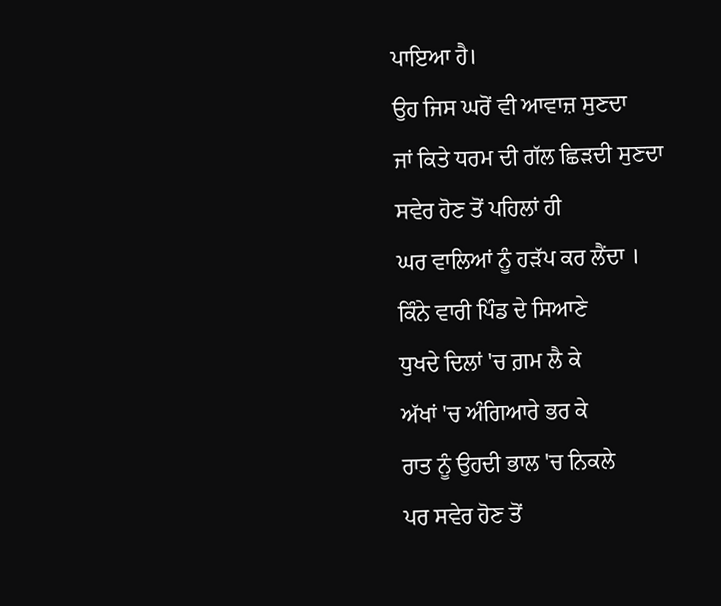ਪਾਇਆ ਹੈ।
ਉਹ ਜਿਸ ਘਰੋਂ ਵੀ ਆਵਾਜ਼ ਸੁਣਦਾ
ਜਾਂ ਕਿਤੇ ਧਰਮ ਦੀ ਗੱਲ ਛਿੜਦੀ ਸੁਣਦਾ
ਸਵੇਰ ਹੋਣ ਤੋਂ ਪਹਿਲਾਂ ਹੀ
ਘਰ ਵਾਲਿਆਂ ਨੂੰ ਹੜੱਪ ਕਰ ਲੈਂਦਾ ।
ਕਿੰਨੇ ਵਾਰੀ ਪਿੰਡ ਦੇ ਸਿਆਣੇ
ਧੁਖਦੇ ਦਿਲਾਂ 'ਚ ਗ਼ਮ ਲੈ ਕੇ
ਅੱਖਾਂ 'ਚ ਅੰਗਿਆਰੇ ਭਰ ਕੇ
ਰਾਤ ਨੂੰ ਉਹਦੀ ਭਾਲ 'ਚ ਨਿਕਲੇ
ਪਰ ਸਵੇਰ ਹੋਣ ਤੋਂ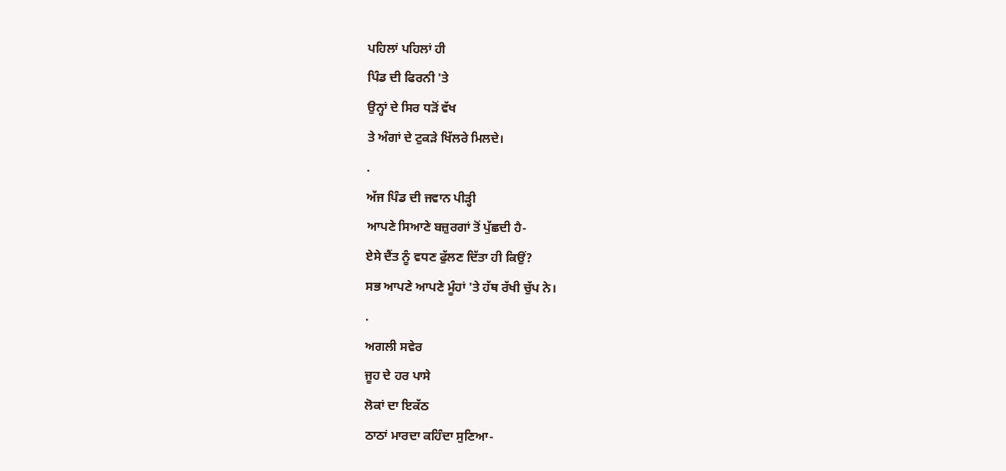ਪਹਿਲਾਂ ਪਹਿਲਾਂ ਹੀ
ਪਿੰਡ ਦੀ ਫਿਰਨੀ 'ਤੇ
ਉਨ੍ਹਾਂ ਦੇ ਸਿਰ ਧੜੋਂ ਵੱਖ
ਤੇ ਅੰਗਾਂ ਦੇ ਟੁਕੜੇ ਖਿੱਲਰੇ ਮਿਲਦੇ।
.
ਅੱਜ ਪਿੰਡ ਦੀ ਜਵਾਨ ਪੀੜ੍ਹੀ
ਆਪਣੇ ਸਿਆਣੇ ਬਜ਼ੁਰਗਾਂ ਤੋਂ ਪੁੱਛਦੀ ਹੈ-
ਏਸੇ ਦੈਂਤ ਨੂੰ ਵਧਣ ਫੁੱਲਣ ਦਿੱਤਾ ਹੀ ਕਿਉਂ?
ਸਭ ਆਪਣੇ ਆਪਣੇ ਮੂੰਹਾਂ 'ਤੇ ਹੱਥ ਰੱਖੀ ਚੁੱਪ ਨੇ।
.
ਅਗਲੀ ਸਵੇਰ
ਜੂਹ ਦੇ ਹਰ ਪਾਸੇ
ਲੋਕਾਂ ਦਾ ਇਕੱਠ
ਠਾਠਾਂ ਮਾਰਦਾ ਕਹਿੰਦਾ ਸੁਣਿਆ-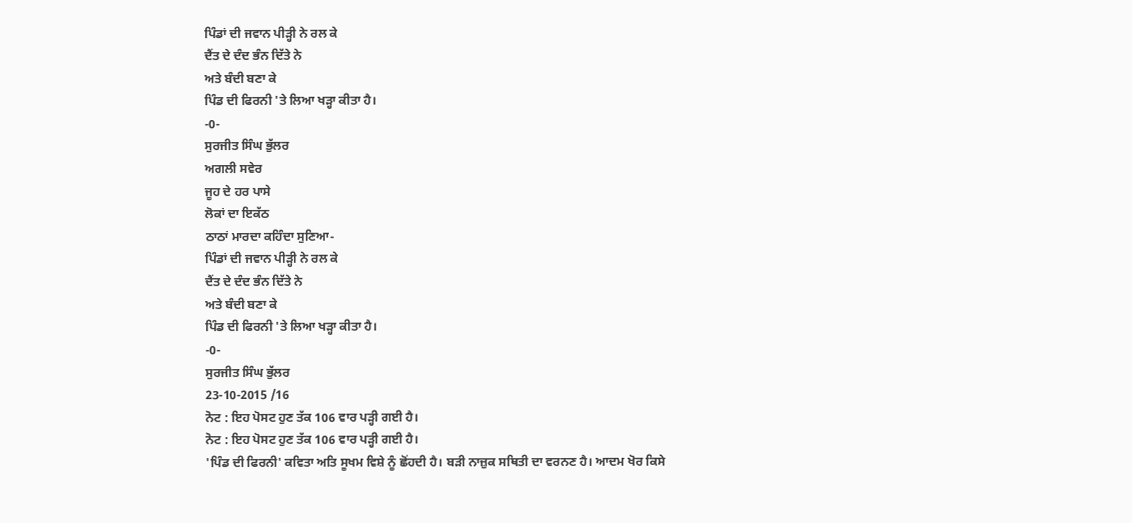ਪਿੰਡਾਂ ਦੀ ਜਵਾਨ ਪੀੜ੍ਹੀ ਨੇ ਰਲ ਕੇ
ਦੈਂਤ ਦੇ ਦੰਦ ਭੰਨ ਦਿੱਤੇ ਨੇ
ਅਤੇ ਬੰਦੀ ਬਣਾ ਕੇ
ਪਿੰਡ ਦੀ ਫਿਰਨੀ 'ਤੇ ਲਿਆ ਖੜ੍ਹਾ ਕੀਤਾ ਹੈ।
-0-
ਸੁਰਜੀਤ ਸਿੰਘ ਭੁੱਲਰ
ਅਗਲੀ ਸਵੇਰ
ਜੂਹ ਦੇ ਹਰ ਪਾਸੇ
ਲੋਕਾਂ ਦਾ ਇਕੱਠ
ਠਾਠਾਂ ਮਾਰਦਾ ਕਹਿੰਦਾ ਸੁਣਿਆ-
ਪਿੰਡਾਂ ਦੀ ਜਵਾਨ ਪੀੜ੍ਹੀ ਨੇ ਰਲ ਕੇ
ਦੈਂਤ ਦੇ ਦੰਦ ਭੰਨ ਦਿੱਤੇ ਨੇ
ਅਤੇ ਬੰਦੀ ਬਣਾ ਕੇ
ਪਿੰਡ ਦੀ ਫਿਰਨੀ 'ਤੇ ਲਿਆ ਖੜ੍ਹਾ ਕੀਤਾ ਹੈ।
-0-
ਸੁਰਜੀਤ ਸਿੰਘ ਭੁੱਲਰ
23-10-2015 /16
ਨੋਟ : ਇਹ ਪੋਸਟ ਹੁਣ ਤੱਕ 106 ਵਾਰ ਪੜ੍ਹੀ ਗਈ ਹੈ।
ਨੋਟ : ਇਹ ਪੋਸਟ ਹੁਣ ਤੱਕ 106 ਵਾਰ ਪੜ੍ਹੀ ਗਈ ਹੈ।
'ਪਿੰਡ ਦੀ ਫਿਰਨੀ' ਕਵਿਤਾ ਅਤਿ ਸੂਖਮ ਵਿਸ਼ੇ ਨੂੰ ਛੋਂਹਦੀ ਹੈ। ਬੜੀ ਨਾਜ਼ੁਕ ਸਥਿਤੀ ਦਾ ਵਰਨਣ ਹੈ। ਆਦਮ ਖੋਰ ਕਿਸੇ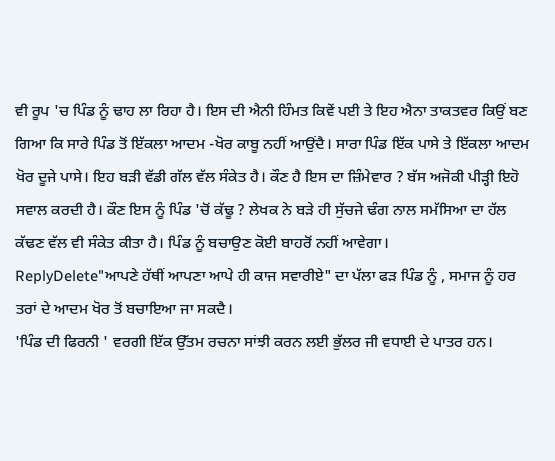ਵੀ ਰੂਪ 'ਚ ਪਿੰਡ ਨੂੰ ਢਾਹ ਲਾ ਰਿਹਾ ਹੈ। ਇਸ ਦੀ ਐਨੀ ਹਿੰਮਤ ਕਿਵੇਂ ਪਈ ਤੇ ਇਹ ਐਨਾ ਤਾਕਤਵਰ ਕਿਉਂ ਬਣ ਗਿਆ ਕਿ ਸਾਰੇ ਪਿੰਡ ਤੋਂ ਇੱਕਲਾ ਆਦਮ -ਖੋਰ ਕਾਬੂ ਨਹੀਂ ਆਉਂਦੈ। ਸਾਰਾ ਪਿੰਡ ਇੱਕ ਪਾਸੇ ਤੇ ਇੱਕਲਾ ਆਦਮ ਖੋਰ ਦੂਜੇ ਪਾਸੇ। ਇਹ ਬੜੀ ਵੱਡੀ ਗੱਲ ਵੱਲ ਸੰਕੇਤ ਹੈ। ਕੌਣ ਹੈ ਇਸ ਦਾ ਜ਼ਿੰਮੇਵਾਰ ? ਬੱਸ ਅਜੋਕੀ ਪੀੜ੍ਹੀ ਇਹੋ ਸਵਾਲ ਕਰਦੀ ਹੈ। ਕੌਣ ਇਸ ਨੂੰ ਪਿੰਡ 'ਚੋਂ ਕੱਢੂ ? ਲੇਖਕ ਨੇ ਬੜੇ ਹੀ ਸੁੱਚਜੇ ਢੰਗ ਨਾਲ ਸਮੱਸਿਆ ਦਾ ਹੱਲ ਕੱਢਣ ਵੱਲ ਵੀ ਸੰਕੇਤ ਕੀਤਾ ਹੈ। ਪਿੰਡ ਨੂੰ ਬਚਾਉਣ ਕੋਈ ਬਾਹਰੋਂ ਨਹੀਂ ਆਵੇਗਾ।
ReplyDelete"ਆਪਣੇ ਹੱਥੀਂ ਆਪਣਾ ਆਪੇ ਹੀ ਕਾਜ ਸਵਾਰੀਏ" ਦਾ ਪੱਲਾ ਫੜ ਪਿੰਡ ਨੂੰ , ਸਮਾਜ ਨੂੰ ਹਰ ਤਰਾਂ ਦੇ ਆਦਮ ਖੋਰ ਤੋਂ ਬਚਾਇਆ ਜਾ ਸਕਦੈ।
'ਪਿੰਡ ਦੀ ਫਿਰਨੀ ' ਵਰਗੀ ਇੱਕ ਉੱਤਮ ਰਚਨਾ ਸਾਂਝੀ ਕਰਨ ਲਈ ਭੁੱਲਰ ਜੀ ਵਧਾਈ ਦੇ ਪਾਤਰ ਹਨ।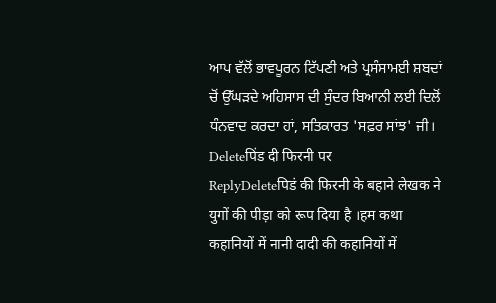ਆਪ ਵੱਲੋਂ ਭਾਵਪੂਰਨ ਟਿੱਪਣੀ ਅਤੇ ਪ੍ਰਸੰਸਾਮਈ ਸ਼ਬਦਾਂ ਚੋਂ ਉੱਘੜਦੇ ਅਹਿਸਾਸ ਦੀ ਸੁੰਦਰ ਬਿਆਨੀ ਲਈ ਦਿਲੋਂ ਧੰਨਵਾਦ ਕਰਦਾ ਹਾਂ, ਸਤਿਕਾਰਤ 'ਸਫ਼ਰ ਸਾਂਝ' ਜੀ।
Deleteपिंड दी फिरनी पर
ReplyDeleteपिडं की फिरनी के बहाने लेखक ने युगों की पीड़ा को रूप दिया है ।हम कथा कहानियों में नानी दादी की कहानियों में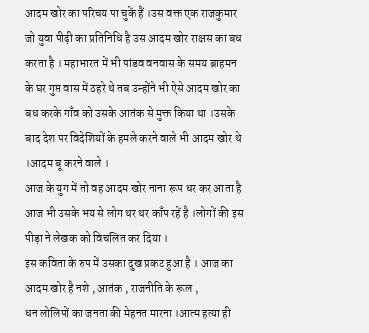आदम खोर का परिचय पा चुकें हैं ।उस वक्त एक राजकुमार जो युवा पीढ़ी का प्रतिनिधि है उस आदम खोर राक्षस का बध करता है । महाभारत में भी पांडव वनवास के समय ब्राहमन के घर गुप्त वास में ठहरे थे तब उन्होंने भी ऐसे आदम खोर का बध करके गाँव को उसके आतंक से मुक्त किया था ।उसके बाद देश पर विदेशियों के हमले करने वाले भी आदम खोर थे ।आदम बू करने वाले ।
आज के युग में तो वह आदम खोर नाना रूप धर कर आता है आज भी उसके भय से लोग थर थर काँप रहें है ।लोगों की इस पीड़ा ने लेखक को विचलित कर दिया ।
इस कविता के रुप में उसका दुख प्रकट हुआ है । आज का आदम खोर है नशे , आतंक , राजनीति के रूल ,
धन लोलिपों का जनता की मेहनत मारना ।आत्म हत्या ही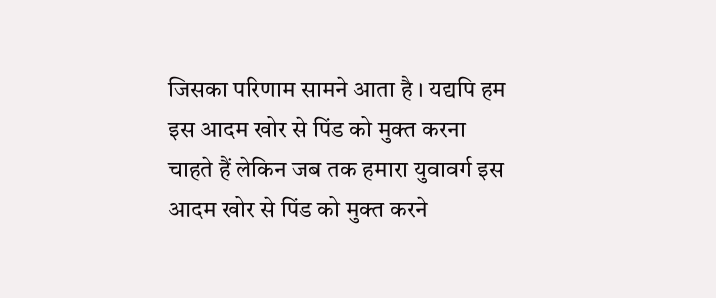जिसका परिणाम सामने आता है । यद्यपि हम इस आदम खोर से पिंड को मुक्त करना चाहते हैं लेकिन जब तक हमारा युवावर्ग इस आदम खोर से पिंड को मुक्त करने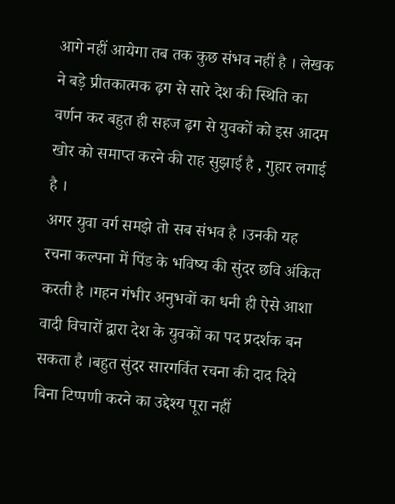आगे नहीं आयेगा तब तक कुछ संभव नहीं है । लेखक ने बड़े प्रीतकात्मक ढ़ग से सारे देश की स्थिति का वर्णन कर बहुत ही सहज ढ़ग से युवकों को इस आदम खोर को समाप्त करने की राह सुझाई है , गुहार लगाई है ।
अगर युवा वर्ग समझे तो सब संभव है ।उनकी यह रचना कल्पना में पिंड के भविष्य की सुंदर छवि अंकित करती है ।गहन गंभीर अनुभवों का धनी ही ऐसे आशा वादी विचारों द्वारा देश के युवकों का पद प्रदर्शक बन सकता है ।बहुत सुंदर सारगर्वित रचना की दाद दिये बिना टिप्पणी करने का उद्देश्य पूरा नहीं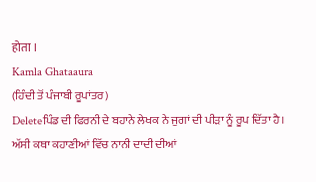होता ।
Kamla Ghataaura
(ਹਿੰਦੀ ਤੋਂ ਪੰਜਾਬੀ ਰੂਪਾਂਤਰ)
Deleteਪਿੰਡ ਦੀ ਫਿਰਨੀ ਦੇ ਬਹਾਨੇ ਲੇਖਕ ਨੇ ਜੁਗਾਂ ਦੀ ਪੀੜਾ ਨੂੰ ਰੂਪ ਦਿੱਤਾ ਹੈ। ਅੱਸੀ ਕਥਾ ਕਹਾਣੀਆਂ ਵਿੱਚ ਨਾਨੀ ਦਾਦੀ ਦੀਆਂ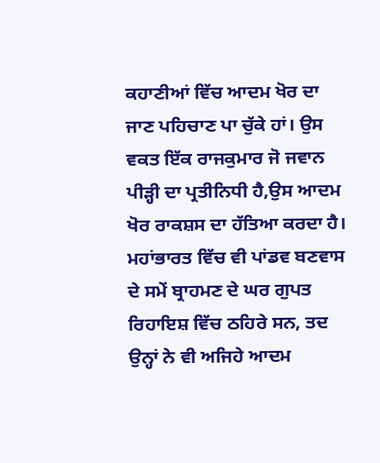ਕਹਾਣੀਆਂ ਵਿੱਚ ਆਦਮ ਖੋਰ ਦਾ ਜਾਣ ਪਹਿਚਾਣ ਪਾ ਚੁੱਕੇ ਹਾਂ। ਉਸ ਵਕਤ ਇੱਕ ਰਾਜਕੁਮਾਰ ਜੋ ਜਵਾਨ ਪੀੜ੍ਹੀ ਦਾ ਪ੍ਰਤੀਨਿਧੀ ਹੈ,ਉਸ ਆਦਮ ਖੋਰ ਰਾਕਸ਼ਸ ਦਾ ਹੱਤਿਆ ਕਰਦਾ ਹੈ। ਮਹਾਂਭਾਰਤ ਵਿੱਚ ਵੀ ਪਾਂਡਵ ਬਣਵਾਸ ਦੇ ਸਮੇਂ ਬ੍ਰਾਹਮਣ ਦੇ ਘਰ ਗੁਪਤ ਰਿਹਾਇਸ਼ ਵਿੱਚ ਠਹਿਰੇ ਸਨ, ਤਦ ਉਨ੍ਹਾਂ ਨੇ ਵੀ ਅਜਿਹੇ ਆਦਮ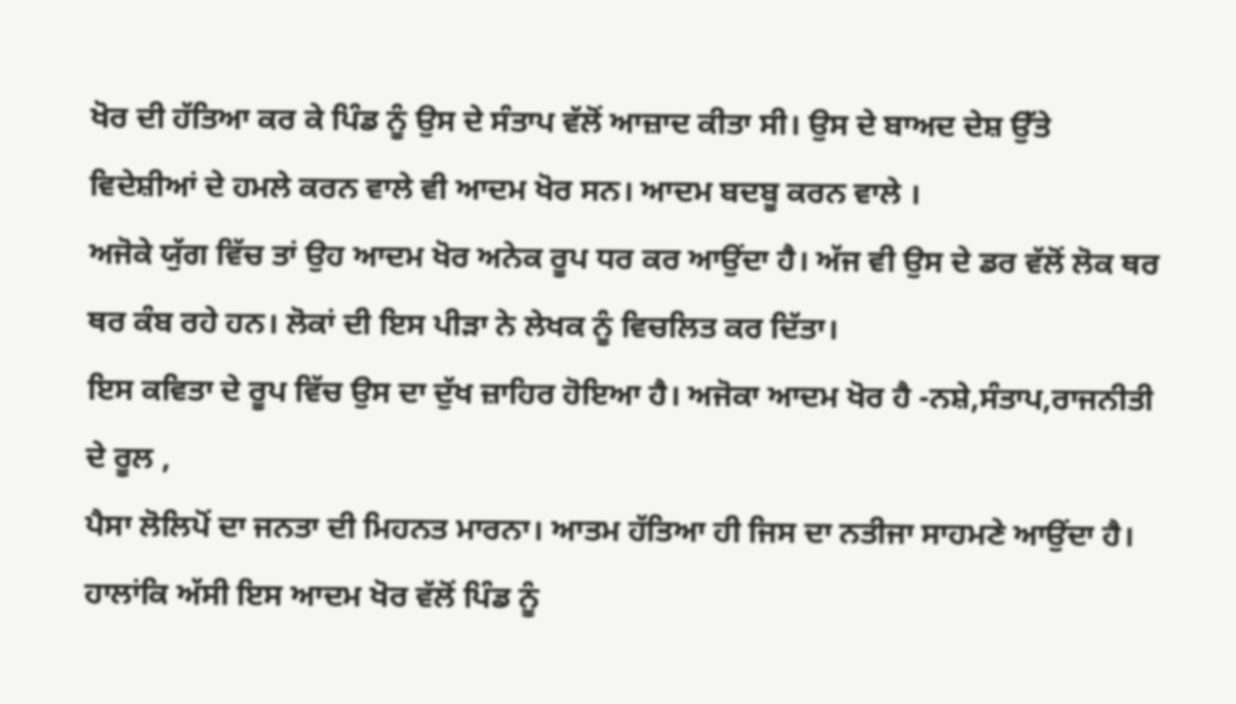ਖੋਰ ਦੀ ਹੱਤਿਆ ਕਰ ਕੇ ਪਿੰਡ ਨੂੰ ਉਸ ਦੇ ਸੰਤਾਪ ਵੱਲੋਂ ਆਜ਼ਾਦ ਕੀਤਾ ਸੀ। ਉਸ ਦੇ ਬਾਅਦ ਦੇਸ਼ ਉੱਤੇ ਵਿਦੇਸ਼ੀਆਂ ਦੇ ਹਮਲੇ ਕਰਨ ਵਾਲੇ ਵੀ ਆਦਮ ਖੋਰ ਸਨ। ਆਦਮ ਬਦਬੂ ਕਰਨ ਵਾਲੇ ।
ਅਜੋਕੇ ਯੁੱਗ ਵਿੱਚ ਤਾਂ ਉਹ ਆਦਮ ਖੋਰ ਅਨੇਕ ਰੂਪ ਧਰ ਕਰ ਆਉਂਦਾ ਹੈ। ਅੱਜ ਵੀ ਉਸ ਦੇ ਡਰ ਵੱਲੋਂ ਲੋਕ ਥਰ ਥਰ ਕੰਬ ਰਹੇ ਹਨ। ਲੋਕਾਂ ਦੀ ਇਸ ਪੀੜਾ ਨੇ ਲੇਖਕ ਨੂੰ ਵਿਚਲਿਤ ਕਰ ਦਿੱਤਾ।
ਇਸ ਕਵਿਤਾ ਦੇ ਰੂਪ ਵਿੱਚ ਉਸ ਦਾ ਦੁੱਖ ਜ਼ਾਹਿਰ ਹੋਇਆ ਹੈ। ਅਜੋਕਾ ਆਦਮ ਖੋਰ ਹੈ -ਨਸ਼ੇ,ਸੰਤਾਪ,ਰਾਜਨੀਤੀ ਦੇ ਰੂਲ ,
ਪੈਸਾ ਲੋਲਿਪੋਂ ਦਾ ਜਨਤਾ ਦੀ ਮਿਹਨਤ ਮਾਰਨਾ। ਆਤਮ ਹੱਤਿਆ ਹੀ ਜਿਸ ਦਾ ਨਤੀਜਾ ਸਾਹਮਣੇ ਆਉਂਦਾ ਹੈ। ਹਾਲਾਂਕਿ ਅੱਸੀ ਇਸ ਆਦਮ ਖੋਰ ਵੱਲੋਂ ਪਿੰਡ ਨੂੰ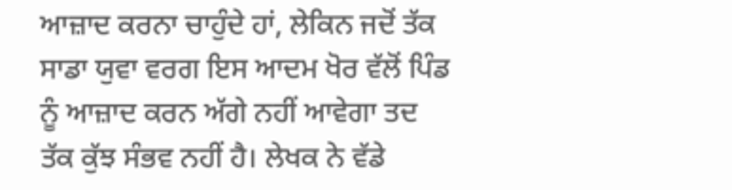ਆਜ਼ਾਦ ਕਰਨਾ ਚਾਹੁੰਦੇ ਹਾਂ, ਲੇਕਿਨ ਜਦੋਂ ਤੱਕ ਸਾਡਾ ਯੁਵਾ ਵਰਗ ਇਸ ਆਦਮ ਖੋਰ ਵੱਲੋਂ ਪਿੰਡ ਨੂੰ ਆਜ਼ਾਦ ਕਰਨ ਅੱਗੇ ਨਹੀਂ ਆਵੇਗਾ ਤਦ ਤੱਕ ਕੁੱਝ ਸੰਭਵ ਨਹੀਂ ਹੈ। ਲੇਖਕ ਨੇ ਵੱਡੇ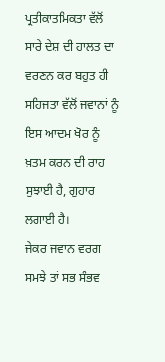ਪ੍ਰਤੀਕਾਤਮਿਕਤਾ ਵੱਲੋਂ ਸਾਰੇ ਦੇਸ਼ ਦੀ ਹਾਲਤ ਦਾ ਵਰਣਨ ਕਰ ਬਹੁਤ ਹੀ ਸਹਿਜਤਾ ਵੱਲੋਂ ਜਵਾਨਾਂ ਨੂੰ ਇਸ ਆਦਮ ਖੋਰ ਨੂੰ ਖ਼ਤਮ ਕਰਨ ਦੀ ਰਾਹ ਸੁਝਾਈ ਹੈ, ਗੁਹਾਰ ਲਗਾਈ ਹੈ।
ਜੇਕਰ ਜਵਾਨ ਵਰਗ ਸਮਝੇ ਤਾਂ ਸਭ ਸੰਭਵ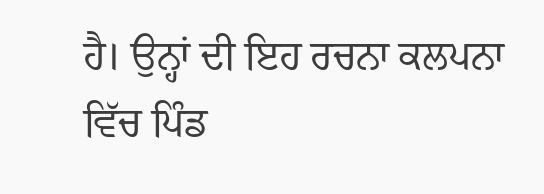ਹੈ। ਉਨ੍ਹਾਂ ਦੀ ਇਹ ਰਚਨਾ ਕਲਪਨਾ ਵਿੱਚ ਪਿੰਡ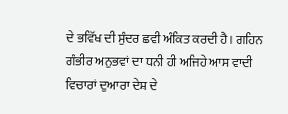ਦੇ ਭਵਿੱਖ ਦੀ ਸੁੰਦਰ ਛਵੀ ਅੰਕਿਤ ਕਰਦੀ ਹੈ। ਗਹਿਨ ਗੰਭੀਰ ਅਨੁਭਵਾਂ ਦਾ ਧਨੀ ਹੀ ਅਜਿਹੇ ਆਸ ਵਾਦੀ ਵਿਚਾਰਾਂ ਦੁਆਰਾ ਦੇਸ਼ ਦੇ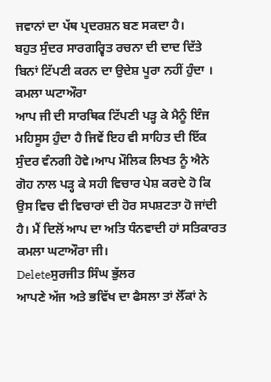ਜਵਾਨਾਂ ਦਾ ਪੱਥ ਪ੍ਰਦਰਸ਼ਨ ਬਣ ਸਕਦਾ ਹੈ।
ਬਹੁਤ ਸੁੰਦਰ ਸਾਰਗਰ੍ਵਿਤ ਰਚਨਾ ਦੀ ਦਾਦ ਦਿੱਤੇ ਬਿਨਾਂ ਟਿੱਪਣੀ ਕਰਨ ਦਾ ਉਦੇਸ਼ ਪੂਰਾ ਨਹੀਂ ਹੁੰਦਾ ।
ਕਮਲਾ ਘਟਾਔਰਾ
ਆਪ ਜੀ ਦੀ ਸਾਰਥਿਕ ਟਿੱਪਣੀ ਪੜ੍ਹ ਕੇ ਮੈਨੂੰ ਇੰਜ ਮਹਿਸੂਸ ਹੁੰਦਾ ਹੈ ਜਿਵੇਂ ਇਹ ਵੀ ਸਾਹਿਤ ਦੀ ਇੱਕ ਸੁੰਦਰ ਵੰਨਗੀ ਹੋਵੇ।ਆਪ ਮੌਲਿਕ ਲਿਖਤ ਨੂੰ ਐਨੇ ਗੋਹ ਨਾਲ ਪੜ੍ਹ ਕੇ ਸਹੀ ਵਿਚਾਰ ਪੇਸ਼ ਕਰਦੇ ਹੋ ਕਿ ਉਸ ਵਿਚ ਵੀ ਵਿਚਾਰਾਂ ਦੀ ਹੋਰ ਸਪਸ਼ਟਤਾ ਹੋ ਜਾਂਦੀ ਹੈ। ਮੈਂ ਦਿਲੋਂ ਆਪ ਦਾ ਅਤਿ ਧੰਨਵਾਦੀ ਹਾਂ ਸਤਿਕਾਰਤ ਕਮਲਾ ਘਟਾਔਰਾ ਜੀ।
Deleteਸੁਰਜੀਤ ਸਿੰਘ ਭੁੱਲਰ
ਆਪਣੇ ਅੱਜ ਅਤੇ ਭਵਿੱਖ ਦਾ ਫੈਸਲਾ ਤਾਂ ਲੋੱਕਾਂ ਨੇ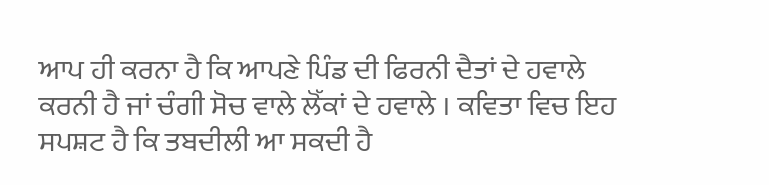ਆਪ ਹੀ ਕਰਨਾ ਹੈ ਕਿ ਆਪਣੇ ਪਿੰਡ ਦੀ ਫਿਰਨੀ ਦੈਤਾਂ ਦੇ ਹਵਾਲੇ ਕਰਨੀ ਹੈ ਜਾਂ ਚੰਗੀ ਸੋਚ ਵਾਲੇ ਲੋੱਕਾਂ ਦੇ ਹਵਾਲੇ । ਕਵਿਤਾ ਵਿਚ ਇਹ ਸਪਸ਼ਟ ਹੈ ਕਿ ਤਬਦੀਲੀ ਆ ਸਕਦੀ ਹੈ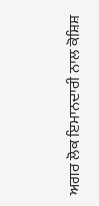ਅਗਰ ਲੋਕ ਇਮਾਨਦਾਰੀ ਨਾਲ ਕੋਸ਼ਿਸ਼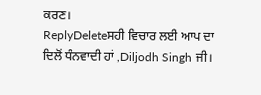ਕਰਣ।
ReplyDeleteਸਹੀ ਵਿਚਾਰ ਲਈ ਆਪ ਦਾ ਦਿਲੋਂ ਧੰਨਵਾਦੀ ਹਾਂ ,Diljodh Singh ਜੀ।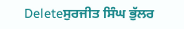Deleteਸੁਰਜੀਤ ਸਿੰਘ ਭੁੱਲਰ